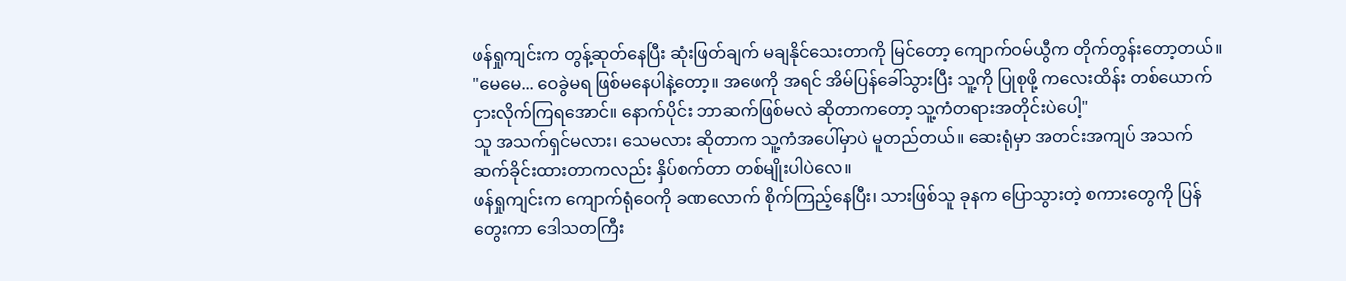ဖန်ရှုကျင်းက တွန့်ဆုတ်နေပြီး ဆုံးဖြတ်ချက် မချနိုင်သေးတာကို မြင်တော့ ကျောက်ဝမ်ယွီက တိုက်တွန်းတော့တယ်။ "မေမေ... ဝေခွဲမရ ဖြစ်မနေပါနဲ့တော့။ အဖေကို အရင် အိမ်ပြန်ခေါ်သွားပြီး သူ့ကို ပြုစုဖို့ ကလေးထိန်း တစ်ယောက် ငှားလိုက်ကြရအောင်။ နောက်ပိုင်း ဘာဆက်ဖြစ်မလဲ ဆိုတာကတော့ သူ့ကံတရားအတိုင်းပဲပေါ့"
သူ အသက်ရှင်မလား၊ သေမလား ဆိုတာက သူ့ကံအပေါ်မှာပဲ မူတည်တယ်။ ဆေးရုံမှာ အတင်းအကျပ် အသက်ဆက်ခိုင်းထားတာကလည်း နှိပ်စက်တာ တစ်မျိုးပါပဲလေ။
ဖန်ရှုကျင်းက ကျောက်ရုံဝေကို ခဏလောက် စိုက်ကြည့်နေပြီး၊ သားဖြစ်သူ ခုနက ပြောသွားတဲ့ စကားတွေကို ပြန်တွေးကာ ဒေါသတကြီး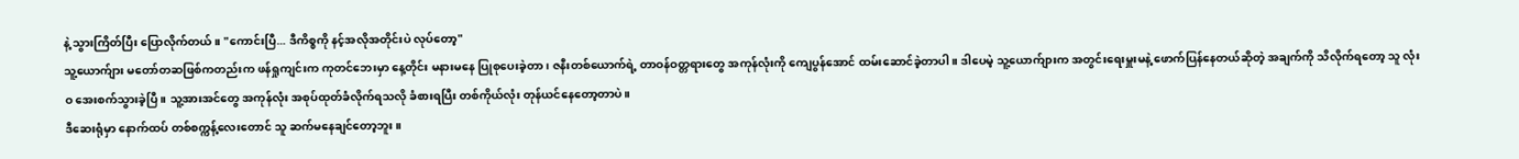နဲ့ သွားကြိတ်ပြီး ပြောလိုက်တယ်။ "ကောင်းပြီ... ဒီကိစ္စကို နင့်အလိုအတိုင်းပဲ လုပ်တော့"
သူ့ယောက်ျား မတော်တဆဖြစ်ကတည်းက ဖန်ရှုကျင်းက ကုတင်ဘေးမှာ နေ့တိုင်း မနားမနေ ပြုစုပေးခဲ့တာ၊ ဇနီးတစ်ယောက်ရဲ့ တာဝန်ဝတ္တရားတွေ အကုန်လုံးကို ကျေပွန်အောင် ထမ်းဆောင်ခဲ့တာပါ။ ဒါပေမဲ့ သူ့ယောက်ျားက အတွင်းရေးမှူးမနဲ့ ဖောက်ပြန်နေတယ်ဆိုတဲ့ အချက်ကို သိလိုက်ရတော့ သူ လုံးဝ အေးစက်သွားခဲ့ပြီ။ သူ့အားအင်တွေ အကုန်လုံး အစုပ်ထုတ်ခံလိုက်ရသလို ခံစားရပြီး တစ်ကိုယ်လုံး တုန်ယင်နေတော့တာပဲ။
ဒီဆေးရုံမှာ နောက်ထပ် တစ်စက္ကန့်လေးတောင် သူ ဆက်မနေချင်တော့ဘူး။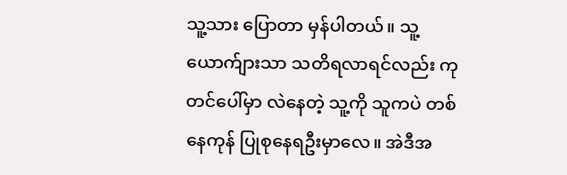သူ့သား ပြောတာ မှန်ပါတယ်။ သူ့ယောက်ျားသာ သတိရလာရင်လည်း ကုတင်ပေါ်မှာ လဲနေတဲ့ သူ့ကို သူကပဲ တစ်နေကုန် ပြုစုနေရဦးမှာလေ။ အဲဒီအ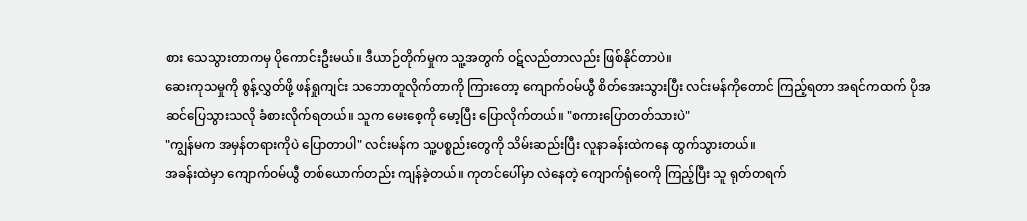စား သေသွားတာကမှ ပိုကောင်းဦးမယ်။ ဒီယာဉ်တိုက်မှုက သူ့အတွက် ဝဋ်လည်တာလည်း ဖြစ်နိုင်တာပဲ။
ဆေးကုသမှုကို စွန့်လွှတ်ဖို့ ဖန်ရှုကျင်း သဘောတူလိုက်တာကို ကြားတော့ ကျောက်ဝမ်ယွီ စိတ်အေးသွားပြီး လင်းမန်ကိုတောင် ကြည့်ရတာ အရင်ကထက် ပိုအဆင်ပြေသွားသလို ခံစားလိုက်ရတယ်။ သူက မေးစေ့ကို မော့ပြီး ပြောလိုက်တယ်။ "စကားပြောတတ်သားပဲ"
"ကျွန်မက အမှန်တရားကိုပဲ ပြောတာပါ" လင်းမန်က သူ့ပစ္စည်းတွေကို သိမ်းဆည်းပြီး လူနာခန်းထဲကနေ ထွက်သွားတယ်။
အခန်းထဲမှာ ကျောက်ဝမ်ယွီ တစ်ယောက်တည်း ကျန်ခဲ့တယ်။ ကုတင်ပေါ်မှာ လဲနေတဲ့ ကျောက်ရုံဝေကို ကြည့်ပြီး သူ ရုတ်တရက်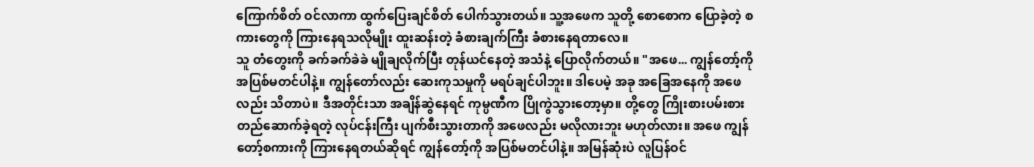ကြောက်စိတ် ဝင်လာကာ ထွက်ပြေးချင်စိတ် ပေါက်သွားတယ်။ သူ့အဖေက သူတို့ စောစောက ပြောခဲ့တဲ့ စကားတွေကို ကြားနေရသလိုမျိုး ထူးဆန်းတဲ့ ခံစားချက်ကြီး ခံစားနေရတာလေ။
သူ တံတွေးကို ခက်ခက်ခဲခဲ မျိုချလိုက်ပြီး တုန်ယင်နေတဲ့ အသံနဲ့ ပြောလိုက်တယ်။ "အဖေ... ကျွန်တော့်ကို အပြစ်မတင်ပါနဲ့။ ကျွန်တော်လည်း ဆေးကုသမှုကို မရပ်ချင်ပါဘူး။ ဒါပေမဲ့ အခု အခြေအနေကို အဖေလည်း သိတာပဲ။ ဒီအတိုင်းသာ အချိန်ဆွဲနေရင် ကုမ္ပဏီက ပြိုကွဲသွားတော့မှာ။ တို့တွေ ကြိုးစားပမ်းစား တည်ဆောက်ခဲ့ရတဲ့ လုပ်ငန်းကြီး ပျက်စီးသွားတာကို အဖေလည်း မလိုလားဘူး မဟုတ်လား။ အဖေ ကျွန်တော့်စကားကို ကြားနေရတယ်ဆိုရင် ကျွန်တော့်ကို အပြစ်မတင်ပါနဲ့။ အမြန်ဆုံးပဲ လူပြန်ဝင်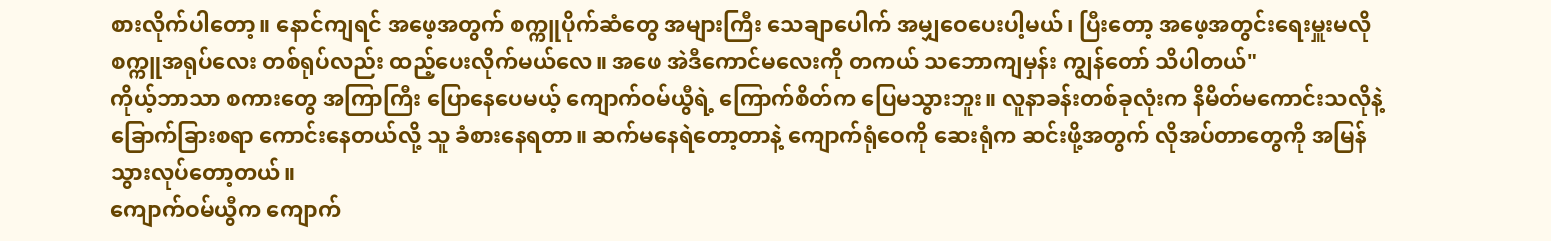စားလိုက်ပါတော့။ နောင်ကျရင် အဖေ့အတွက် စက္ကူပိုက်ဆံတွေ အများကြီး သေချာပေါက် အမျှဝေပေးပါ့မယ်၊ ပြီးတော့ အဖေ့အတွင်းရေးမှူးမလို စက္ကူအရုပ်လေး တစ်ရုပ်လည်း ထည့်ပေးလိုက်မယ်လေ။ အဖေ အဲဒီကောင်မလေးကို တကယ် သဘောကျမှန်း ကျွန်တော် သိပါတယ်"
ကိုယ့်ဘာသာ စကားတွေ အကြာကြီး ပြောနေပေမယ့် ကျောက်ဝမ်ယွီရဲ့ ကြောက်စိတ်က ပြေမသွားဘူး။ လူနာခန်းတစ်ခုလုံးက နိမိတ်မကောင်းသလိုနဲ့ ခြောက်ခြားစရာ ကောင်းနေတယ်လို့ သူ ခံစားနေရတာ။ ဆက်မနေရဲတော့တာနဲ့ ကျောက်ရုံဝေကို ဆေးရုံက ဆင်းဖို့အတွက် လိုအပ်တာတွေကို အမြန် သွားလုပ်တော့တယ်။
ကျောက်ဝမ်ယွီက ကျောက်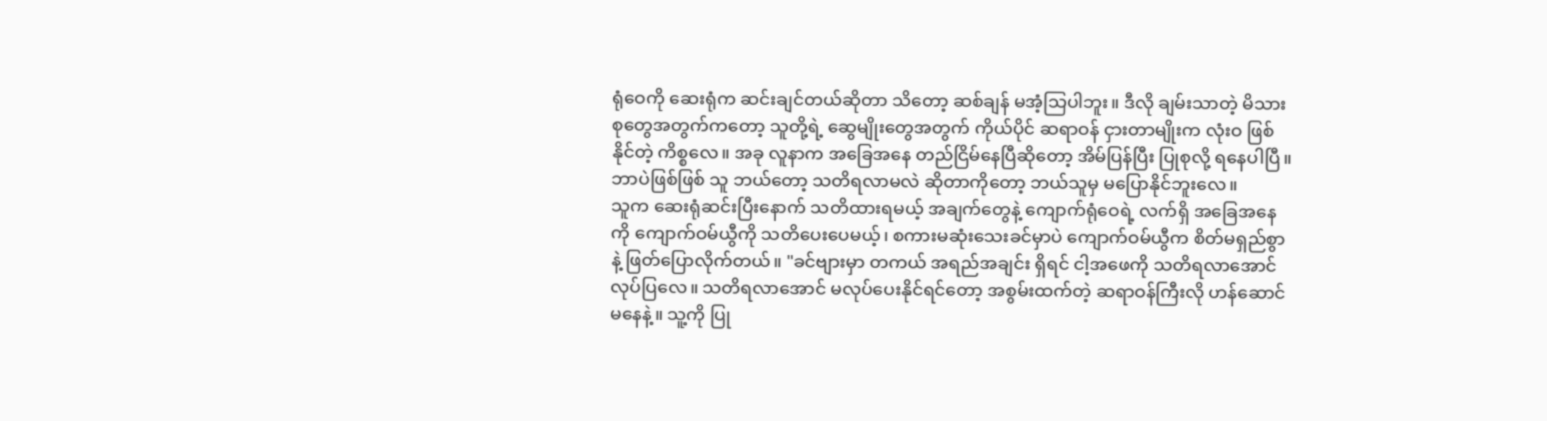ရုံဝေကို ဆေးရုံက ဆင်းချင်တယ်ဆိုတာ သိတော့ ဆစ်ချန် မအံ့သြပါဘူး။ ဒီလို ချမ်းသာတဲ့ မိသားစုတွေအတွက်ကတော့ သူတို့ရဲ့ ဆွေမျိုးတွေအတွက် ကိုယ်ပိုင် ဆရာဝန် ငှားတာမျိုးက လုံးဝ ဖြစ်နိုင်တဲ့ ကိစ္စလေ။ အခု လူနာက အခြေအနေ တည်ငြိမ်နေပြီဆိုတော့ အိမ်ပြန်ပြီး ပြုစုလို့ ရနေပါပြီ။ ဘာပဲဖြစ်ဖြစ် သူ ဘယ်တော့ သတိရလာမလဲ ဆိုတာကိုတော့ ဘယ်သူမှ မပြောနိုင်ဘူးလေ။
သူက ဆေးရုံဆင်းပြီးနောက် သတိထားရမယ့် အချက်တွေနဲ့ ကျောက်ရုံဝေရဲ့ လက်ရှိ အခြေအနေကို ကျောက်ဝမ်ယွီကို သတိပေးပေမယ့်၊ စကားမဆုံးသေးခင်မှာပဲ ကျောက်ဝမ်ယွီက စိတ်မရှည်စွာနဲ့ ဖြတ်ပြောလိုက်တယ်။ "ခင်ဗျားမှာ တကယ် အရည်အချင်း ရှိရင် ငါ့အဖေကို သတိရလာအောင် လုပ်ပြလေ။ သတိရလာအောင် မလုပ်ပေးနိုင်ရင်တော့ အစွမ်းထက်တဲ့ ဆရာဝန်ကြီးလို ဟန်ဆောင်မနေနဲ့။ သူ့ကို ပြု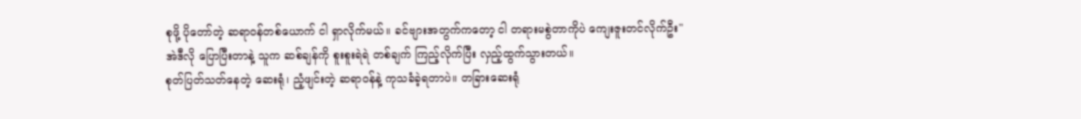စုဖို့ ပိုတော်တဲ့ ဆရာဝန်တစ်ယောက် ငါ ရှာလိုက်မယ်။ ခင်ဗျားအတွက်ကတော့ ငါ တရားမစွဲတာကိုပဲ ကျေးဇူးတင်လိုက်ဦး"
အဲဒီလို ပြောပြီးတာနဲ့ သူက ဆစ်ချန်ကို စူးစူးရဲရဲ တစ်ချက် ကြည့်လိုက်ပြီး လှည့်ထွက်သွားတယ်။
စုတ်ပြတ်သတ်နေတဲ့ ဆေးရုံ၊ ညံ့ဖျင်းတဲ့ ဆရာဝန်နဲ့ ကုသခံခဲ့ရတာပဲ။ တခြားဆေးရုံ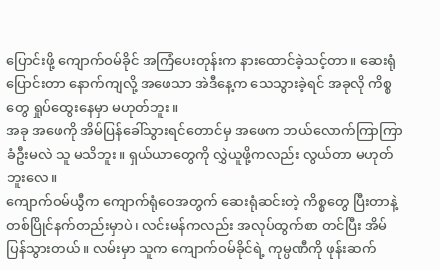ပြောင်းဖို့ ကျောက်ဝမ်ခိုင် အကြံပေးတုန်းက နားထောင်ခဲ့သင့်တာ။ ဆေးရုံပြောင်းတာ နောက်ကျလို့ အဖေသာ အဲဒီနေ့က သေသွားခဲ့ရင် အခုလို ကိစ္စတွေ ရှုပ်ထွေးနေမှာ မဟုတ်ဘူး။
အခု အဖေကို အိမ်ပြန်ခေါ်သွားရင်တောင်မှ အဖေက ဘယ်လောက်ကြာကြာ ခံဦးမလဲ သူ မသိဘူး။ ရှယ်ယာတွေကို လွှဲယူဖို့ကလည်း လွယ်တာ မဟုတ်ဘူးလေ။
ကျောက်ဝမ်ယွီက ကျောက်ရုံဝေအတွက် ဆေးရုံဆင်းတဲ့ ကိစ္စတွေ ပြီးတာနဲ့ တစ်ပြိုင်နက်တည်းမှာပဲ၊ လင်းမန်ကလည်း အလုပ်ထွက်စာ တင်ပြီး အိမ်ပြန်သွားတယ်။ လမ်းမှာ သူက ကျောက်ဝမ်ခိုင်ရဲ့ ကုမ္ပဏီကို ဖုန်းဆက်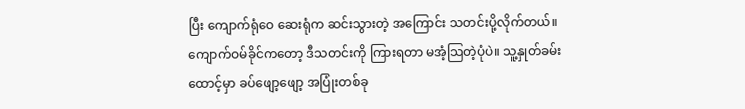ပြီး ကျောက်ရုံဝေ ဆေးရုံက ဆင်းသွားတဲ့ အကြောင်း သတင်းပို့လိုက်တယ်။
ကျောက်ဝမ်ခိုင်ကတော့ ဒီသတင်းကို ကြားရတာ မအံ့သြတဲ့ပုံပဲ။ သူ့နှုတ်ခမ်းထောင့်မှာ ခပ်ဖျော့ဖျော့ အပြုံးတစ်ခု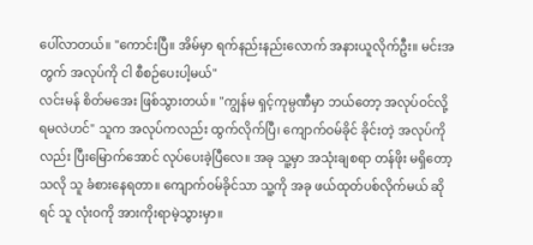ပေါ်လာတယ်။ "ကောင်းပြီ။ အိမ်မှာ ရက်နည်းနည်းလောက် အနားယူလိုက်ဦး။ မင်းအတွက် အလုပ်ကို ငါ စီစဉ်ပေးပါ့မယ်"
လင်းမန် စိတ်မအေး ဖြစ်သွားတယ်။ "ကျွန်မ ရှင့်ကုမ္ပဏီမှာ ဘယ်တော့ အလုပ်ဝင်လို့ ရမလဲဟင်" သူက အလုပ်ကလည်း ထွက်လိုက်ပြီ၊ ကျောက်ဝမ်ခိုင် ခိုင်းတဲ့ အလုပ်ကိုလည်း ပြီးမြောက်အောင် လုပ်ပေးခဲ့ပြီလေ။ အခု သူ့မှာ အသုံးချစရာ တန်ဖိုး မရှိတော့သလို သူ ခံစားနေရတာ။ ကျောက်ဝမ်ခိုင်သာ သူ့ကို အခု ဖယ်ထုတ်ပစ်လိုက်မယ် ဆိုရင် သူ လုံးဝကို အားကိုးရာမဲ့သွားမှာ။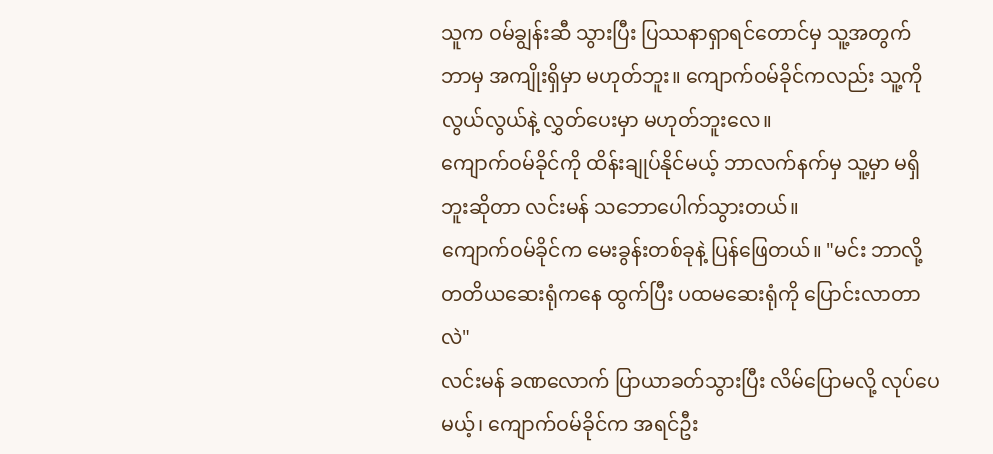သူက ဝမ်ချွန်းဆီ သွားပြီး ပြဿနာရှာရင်တောင်မှ သူ့အတွက် ဘာမှ အကျိုးရှိမှာ မဟုတ်ဘူး။ ကျောက်ဝမ်ခိုင်ကလည်း သူ့ကို လွယ်လွယ်နဲ့ လွှတ်ပေးမှာ မဟုတ်ဘူးလေ။
ကျောက်ဝမ်ခိုင်ကို ထိန်းချုပ်နိုင်မယ့် ဘာလက်နက်မှ သူ့မှာ မရှိဘူးဆိုတာ လင်းမန် သဘောပေါက်သွားတယ်။
ကျောက်ဝမ်ခိုင်က မေးခွန်းတစ်ခုနဲ့ ပြန်ဖြေတယ်။ "မင်း ဘာလို့ တတိယဆေးရုံကနေ ထွက်ပြီး ပထမဆေးရုံကို ပြောင်းလာတာလဲ"
လင်းမန် ခဏလောက် ပြာယာခတ်သွားပြီး လိမ်ပြောမလို့ လုပ်ပေမယ့်၊ ကျောက်ဝမ်ခိုင်က အရင်ဦး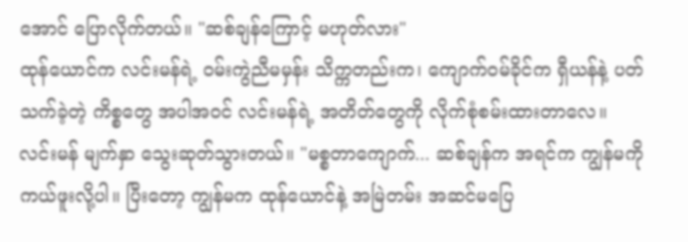အောင် ပြောလိုက်တယ်။ "ဆစ်ချန်ကြောင့် မဟုတ်လား"
ထုန်ယောင်က လင်းမန်ရဲ့ ဝမ်းကွဲညီမမှန်း သိက္ကတည်းက၊ ကျောက်ဝမ်ခိုင်က ရှီယန်နဲ့ ပတ်သက်ခဲ့တဲ့ ကိစ္စတွေ အပါအဝင် လင်းမန်ရဲ့ အတိတ်တွေကို လိုက်စုံစမ်းထားတာလေ။
လင်းမန် မျက်နှာ သွေးဆုတ်သွားတယ်။ "မစ္စတာကျောက်... ဆစ်ချန်က အရင်က ကျွန်မကို ကယ်ဖူးလို့ပါ။ ပြီးတော့ ကျွန်မက ထုန်ယောင်နဲ့ အမြဲတမ်း အဆင်မပြေ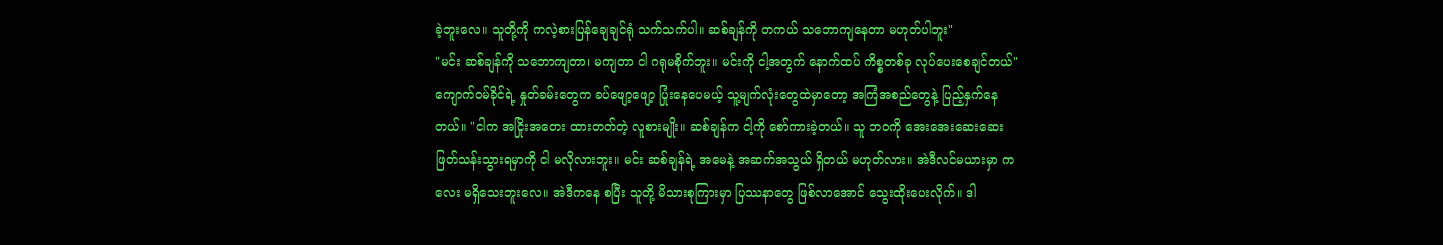ခဲ့ဘူးလေ။ သူတို့ကို ကလဲ့စားပြန်ချေချင်ရုံ သက်သက်ပါ။ ဆစ်ချန်ကို တကယ် သဘောကျနေတာ မဟုတ်ပါဘူး"
"မင်း ဆစ်ချန်ကို သဘောကျတာ၊ မကျတာ ငါ ဂရုမစိုက်ဘူး။ မင်းကို ငါ့အတွက် နောက်ထပ် ကိစ္စတစ်ခု လုပ်ပေးစေချင်တယ်" ကျောက်ဝမ်ခိုင်ရဲ့ နှုတ်ခမ်းတွေက ခပ်ဖျော့ဖျော့ ပြုံးနေပေမယ့် သူ့မျက်လုံးတွေထဲမှာတော့ အကြံအစည်တွေနဲ့ ပြည့်နှက်နေတယ်။ "ငါက အငြိုးအတေး ထားတတ်တဲ့ လူစားမျိုး။ ဆစ်ချန်က ငါ့ကို စော်ကားခဲ့တယ်။ သူ ဘဝကို အေးအေးဆေးဆေး ဖြတ်သန်းသွားရမှာကို ငါ မလိုလားဘူး။ မင်း ဆစ်ချန်ရဲ့ အမေနဲ့ အဆက်အသွယ် ရှိတယ် မဟုတ်လား။ အဲဒီလင်မယားမှာ ကလေး မရှိသေးဘူးလေ။ အဲဒီကနေ စပြီး သူတို့ မိသားစုကြားမှာ ပြဿနာတွေ ဖြစ်လာအောင် သွေးထိုးပေးလိုက်။ ဒါ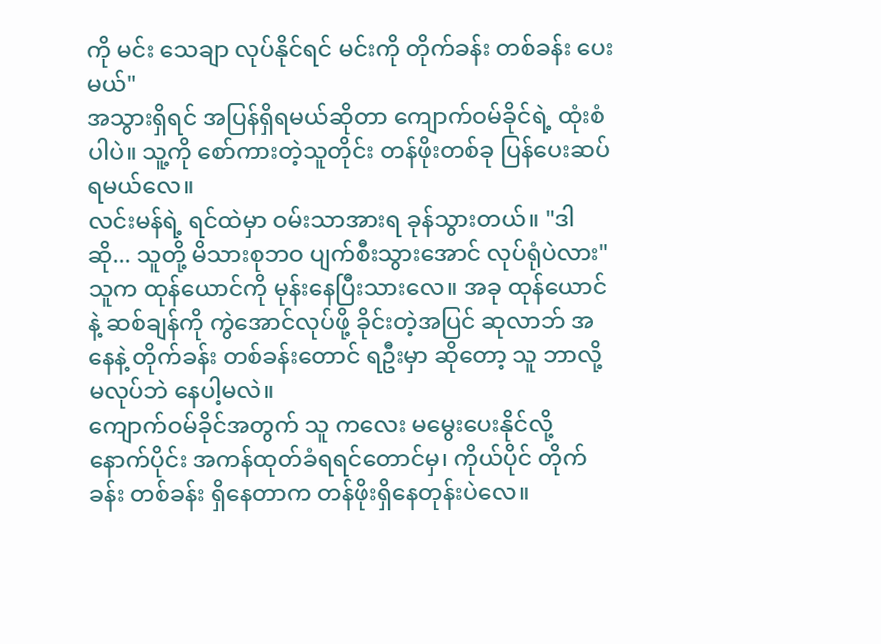ကို မင်း သေချာ လုပ်နိုင်ရင် မင်းကို တိုက်ခန်း တစ်ခန်း ပေးမယ်"
အသွားရှိရင် အပြန်ရှိရမယ်ဆိုတာ ကျောက်ဝမ်ခိုင်ရဲ့ ထုံးစံပါပဲ။ သူ့ကို စော်ကားတဲ့သူတိုင်း တန်ဖိုးတစ်ခု ပြန်ပေးဆပ်ရမယ်လေ။
လင်းမန်ရဲ့ ရင်ထဲမှာ ဝမ်းသာအားရ ခုန်သွားတယ်။ "ဒါဆို... သူတို့ မိသားစုဘဝ ပျက်စီးသွားအောင် လုပ်ရုံပဲလား" သူက ထုန်ယောင်ကို မုန်းနေပြီးသားလေ။ အခု ထုန်ယောင်နဲ့ ဆစ်ချန်ကို ကွဲအောင်လုပ်ဖို့ ခိုင်းတဲ့အပြင် ဆုလာဘ် အနေနဲ့ တိုက်ခန်း တစ်ခန်းတောင် ရဦးမှာ ဆိုတော့ သူ ဘာလို့ မလုပ်ဘဲ နေပါ့မလဲ။
ကျောက်ဝမ်ခိုင်အတွက် သူ ကလေး မမွေးပေးနိုင်လို့ နောက်ပိုင်း အကန်ထုတ်ခံရရင်တောင်မှ၊ ကိုယ်ပိုင် တိုက်ခန်း တစ်ခန်း ရှိနေတာက တန်ဖိုးရှိနေတုန်းပဲလေ။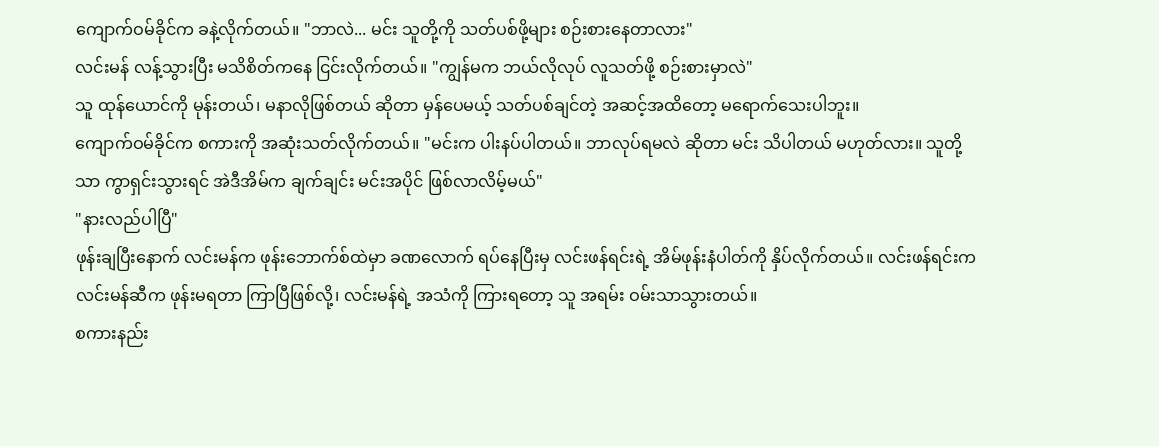ကျောက်ဝမ်ခိုင်က ခနဲ့လိုက်တယ်။ "ဘာလဲ... မင်း သူတို့ကို သတ်ပစ်ဖို့များ စဉ်းစားနေတာလား"
လင်းမန် လန့်သွားပြီး မသိစိတ်ကနေ ငြင်းလိုက်တယ်။ "ကျွန်မက ဘယ်လိုလုပ် လူသတ်ဖို့ စဉ်းစားမှာလဲ"
သူ ထုန်ယောင်ကို မုန်းတယ်၊ မနာလိုဖြစ်တယ် ဆိုတာ မှန်ပေမယ့် သတ်ပစ်ချင်တဲ့ အဆင့်အထိတော့ မရောက်သေးပါဘူး။
ကျောက်ဝမ်ခိုင်က စကားကို အဆုံးသတ်လိုက်တယ်။ "မင်းက ပါးနပ်ပါတယ်။ ဘာလုပ်ရမလဲ ဆိုတာ မင်း သိပါတယ် မဟုတ်လား။ သူတို့သာ ကွာရှင်းသွားရင် အဲဒီအိမ်က ချက်ချင်း မင်းအပိုင် ဖြစ်လာလိမ့်မယ်"
"နားလည်ပါပြီ"
ဖုန်းချပြီးနောက် လင်းမန်က ဖုန်းဘောက်စ်ထဲမှာ ခဏလောက် ရပ်နေပြီးမှ လင်းဖန်ရင်းရဲ့ အိမ်ဖုန်းနံပါတ်ကို နှိပ်လိုက်တယ်။ လင်းဖန်ရင်းက လင်းမန်ဆီက ဖုန်းမရတာ ကြာပြီဖြစ်လို့၊ လင်းမန်ရဲ့ အသံကို ကြားရတော့ သူ အရမ်း ဝမ်းသာသွားတယ်။
စကားနည်း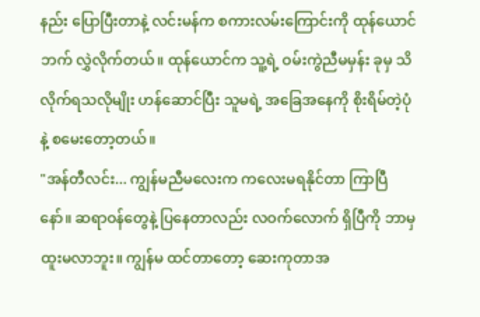နည်း ပြောပြီးတာနဲ့ လင်းမန်က စကားလမ်းကြောင်းကို ထုန်ယောင်ဘက် လွှဲလိုက်တယ်။ ထုန်ယောင်က သူ့ရဲ့ ဝမ်းကွဲညီမမှန်း ခုမှ သိလိုက်ရသလိုမျိုး ဟန်ဆောင်ပြီး သူမရဲ့ အခြေအနေကို စိုးရိမ်တဲ့ပုံနဲ့ စမေးတော့တယ်။
"အန်တီလင်း... ကျွန်မညီမလေးက ကလေးမရနိုင်တာ ကြာပြီနော်။ ဆရာဝန်တွေနဲ့ ပြနေတာလည်း လဝက်လောက် ရှိပြီကို ဘာမှ ထူးမလာဘူး။ ကျွန်မ ထင်တာတော့ ဆေးကုတာအ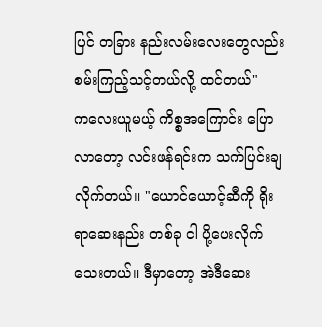ပြင် တခြား နည်းလမ်းလေးတွေလည်း စမ်းကြည့်သင့်တယ်လို့ ထင်တယ်"
ကလေးယူမယ့် ကိစ္စအကြောင်း ပြောလာတော့ လင်းဖန်ရင်းက သက်ပြင်းချလိုက်တယ်။ "ယောင်ယောင့်ဆီကို ရိုးရာဆေးနည်း တစ်ခု ငါ ပို့ပေးလိုက်သေးတယ်။ ဒီမှာတော့ အဲဒီဆေး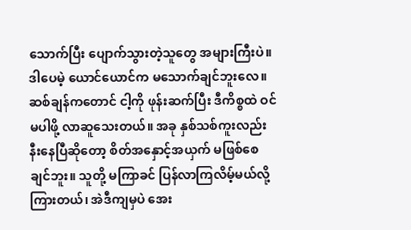သောက်ပြီး ပျောက်သွားတဲ့သူတွေ အများကြီးပဲ။ ဒါပေမဲ့ ယောင်ယောင်က မသောက်ချင်ဘူးလေ။ ဆစ်ချန်ကတောင် ငါ့ကို ဖုန်းဆက်ပြီး ဒီကိစ္စထဲ ဝင်မပါဖို့ လာဆူသေးတယ်။ အခု နှစ်သစ်ကူးလည်း နီးနေပြီဆိုတော့ စိတ်အနှောင့်အယှက် မဖြစ်စေချင်ဘူး။ သူတို့ မကြာခင် ပြန်လာကြလိမ့်မယ်လို့ ကြားတယ်၊ အဲဒီကျမှပဲ အေး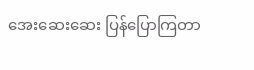အေးဆေးဆေး ပြန်ပြောကြတာ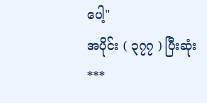ပေါ့"
အပိုင်း ( ၃၇၇ ) ပြီးဆုံး
***